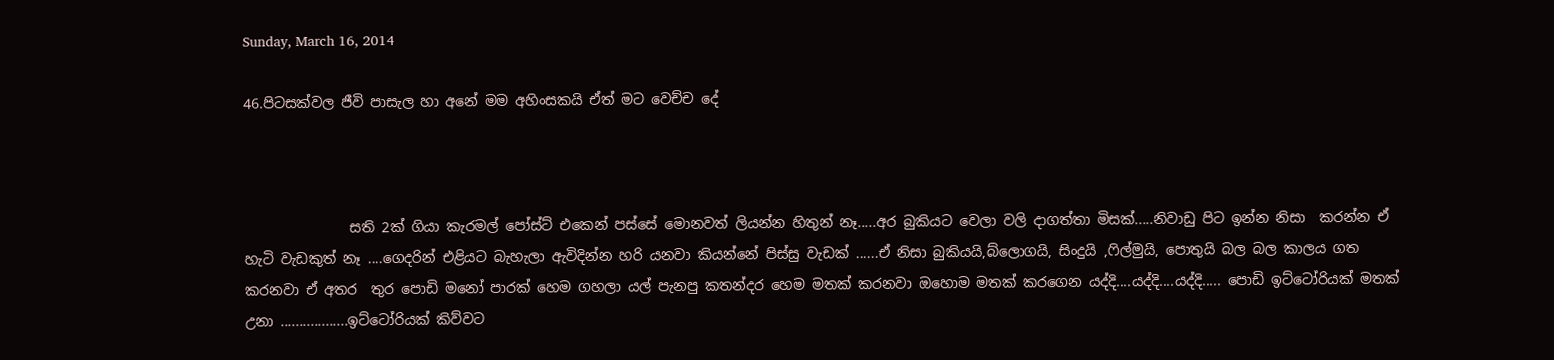Sunday, March 16, 2014

46.පිටසක්වල ජීවි පාසැල හා අනේ මම අහිංසකයි ඒත් මට වෙච්ච දේ



               සති 2ක් ගියා කැරමල් පෝස්ට් එකෙන් පස්සේ මොනවත් ලියන්න හිතුන් නෑ.....අර බුකියට වෙලා වලි දාගත්තා මිසක්.....නිවාඩු පිට ඉන්න නිසා  කරන්න ඒ හැටි වැඩකුත් නෑ ....ගෙදරින් එළියට බැහැලා ඇවිදින්න හරි යනවා කියන්නේ පිස්සු වැඩක් ......ඒ නිසා බුකියයි,බ්ලොගයි, සිංදුයි ,ෆිල්මුයි, පොතුයි බල බල කාලය ගත කරනවා ඒ අතර  තුර පොඩි මනෝ පාරක් හෙම ගහලා යල් පැනපු කතන්දර හෙම මතක් කරනවා ඔහොම මතක් කරගෙන යද්දි....යද්දි....යද්දි..... පොඩි ඉට්ටෝරියක් මතක් උනා ..................ඉට්ටෝරියක් කිව්වට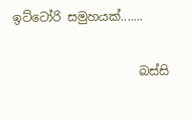ඉට්ටෝරි සමුහයක්.......

                     බස්සි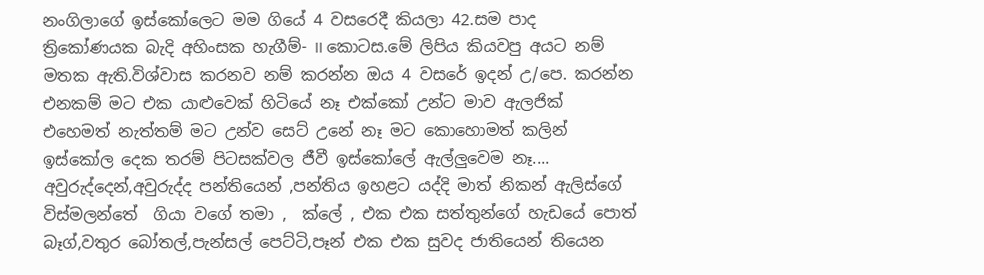නංගිලාගේ ඉස්කෝලෙට මම ගියේ 4 වසරෙදී කියලා 42.සම පාද ත්‍රිකෝණයක බැදි අහිංසක හැගීම්- II කොටස.මේ ලිපිය කියවපු අයට නම් මතක ඇති.විශ්වාස කරනව නම් කරන්න ඔය 4 වසරේ ඉදන් උ/පෙ. කරන්න එනකම් මට එක යාළුවෙක් හිටියේ නෑ එක්කෝ උන්ට මාව ඇලජික් එහෙමත් නැත්තම් මට උන්ව සෙට් උනේ නෑ මට කොහොමත් කලින් ඉස්කෝල දෙක තරම් පිටසක්වල ජීවී ඉස්කෝලේ ඇල්ලුවෙම නෑ.... අවුරුද්දෙන්,අවුරුද්ද පන්තියෙන් ,පන්තිය ඉහළට යද්දි මාත් නිකන් ඇලිස්ගේ විස්මලන්තේ  ගියා වගේ තමා ,  ක්ලේ , එක එක සත්තුන්ගේ හැඩයේ පොත් බෑග්,වතුර බෝතල්,පැන්සල් පෙට්ටි,පෑන් එක එක සුවද ජාතියෙන් තියෙන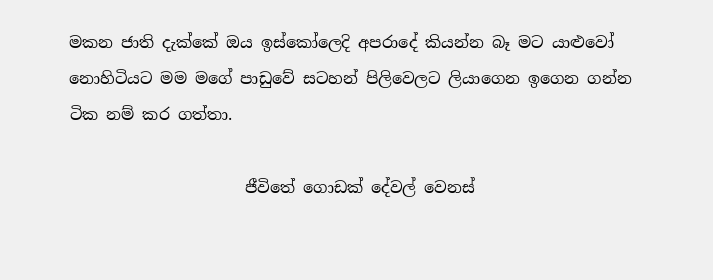මකන ජාති දැක්කේ ඔය ඉස්කෝලෙදි අපරාදේ කියන්න බෑ මට යාළුවෝ නොහිටියට මම මගේ පාඩුවේ සටහන් පිලිවෙලට ලියාගෙන ඉගෙන ගන්න ටික නම් කර ගත්තා.

                      ජීවිතේ ගොඩක් දේවල් වෙනස්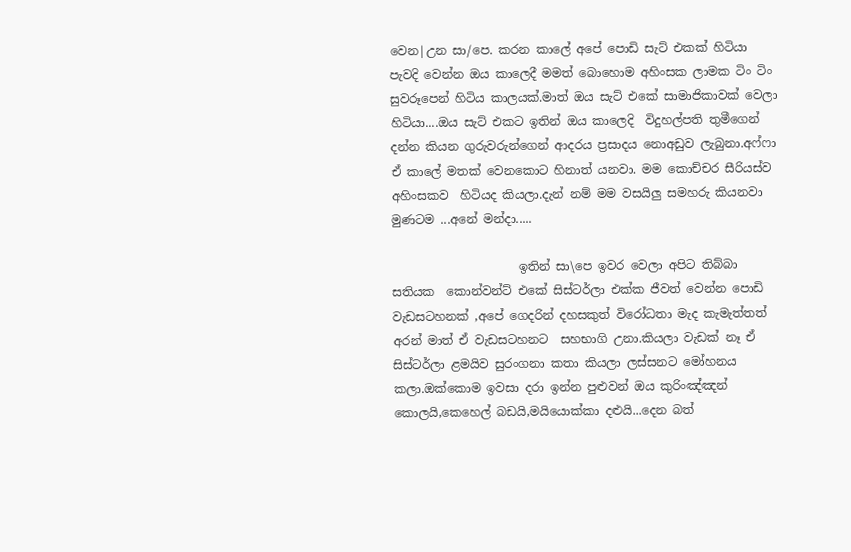වෙන|උන සා/පෙ. කරන කාලේ අපේ පොඩි සැට් එකක් හිටියා පැවදි වෙන්න ඔය කාලෙදී මමත් බොහොම අහිංසක ලාමක ටිං ටිං සුවරූපෙන් හිටිය කාලයක්.මාත් ඔය සැට් එකේ සාමාජිකාවක් වෙලා හිටියා....ඔය සැට් එකට ඉතින් ඔය කාලෙදි  විදුහල්පති තුමීගෙන් දන්න කියන ගුරුවරුන්ගෙන් ආදරය ප්‍රසාදය නොඅඩුව ලැබුනා.අෆ්ෆා ඒ කාලේ මතක් වෙනකොට හිනාත් යනවා. මම කොච්චර සීරියස්ව අහිංසකව  හිටියද කියලා.දැන් නම් මම වසයිලු සමහරු කියනවා  මුණටම ...අනේ මන්දා.....

                     ඉතින් සා\පෙ ඉවර වෙලා අපිට තිබ්බා සතියක  කොන්වන්ට් එකේ සිස්ටර්ලා එක්ක ජීවත් වෙන්න පොඩි වැඩසටහනක් ,අපේ ගෙදරින් දහසකුත් විරෝධතා මැද කැමැත්තත් අරන් මාත් ඒ වැඩසටහනට  සහභාගි උනා.කියලා වැඩක් නෑ ඒ සිස්ටර්ලා ළමයිව සුරංගනා කතා කියලා ලස්සනට මෝහනය කලා.ඔක්කොම ඉවසා දරා ඉන්න පුළුවන් ඔය කුරිංඤ්ඤන් කොලයි,කෙහෙල් බඩයි,මයියොක්කා දළුයි...දෙන බත්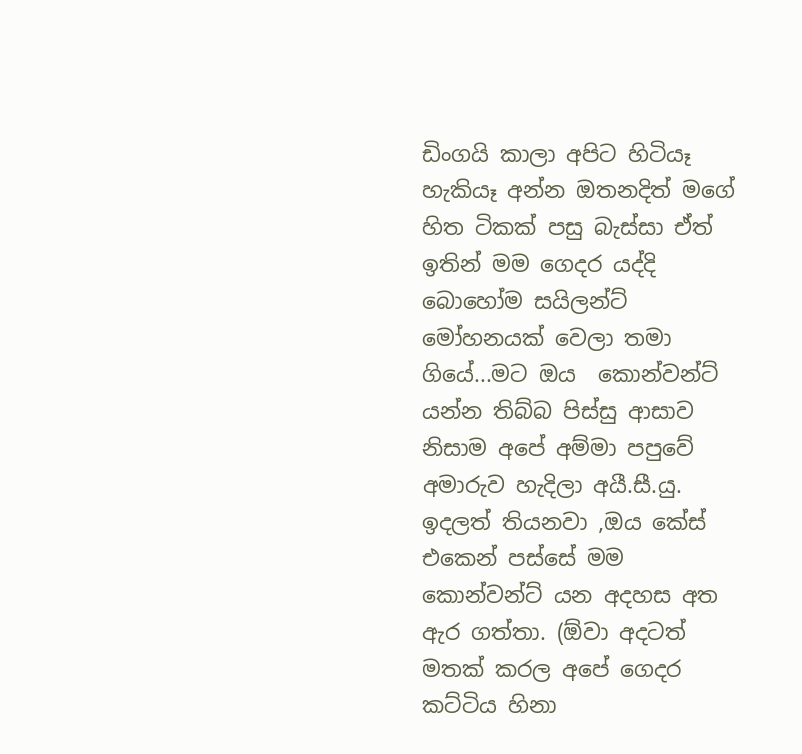ඩිංගයි කාලා අපිට හිටියෑ හැකියෑ අන්න ඔතනදිත් මගේ හිත ටිකක් පසු බැස්සා ඒත් ඉතින් මම ගෙදර යද්දි බොහෝම සයිලන්ට් මෝහනයක් වෙලා තමා ගියේ...මට ඔය  කොන්වන්ට් යන්න තිබ්බ පිස්සු ආසාව නිසාම අපේ අම්මා පපුවේ අමාරුව හැදිලා අයී.සී.යු. ඉදලත් තියනවා ,ඔය කේස් එකෙන් පස්සේ මම කොන්වන්ට් යන අදහස අත ඇර ගත්තා. (ඕවා අදටත් මතක් කරල අපේ ගෙදර කට්ටිය හිනා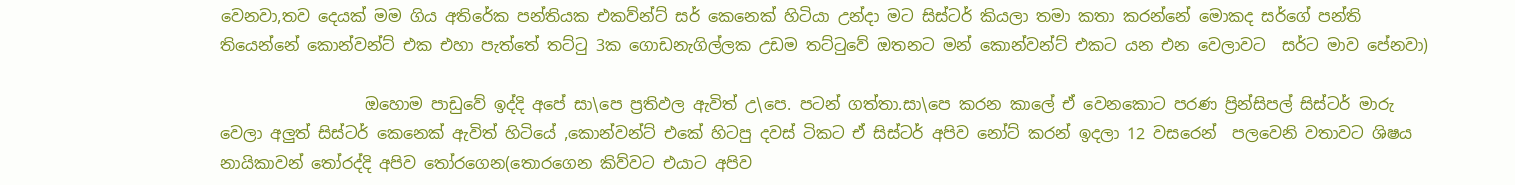වෙනවා,තව දෙයක් මම ගිය අතිරේක පන්තියක එකව්න්ට් සර් කෙනෙක් හිටියා උන්දා මට සිස්ටර් කියලා තමා කතා කරන්නේ මොකද සර්ගේ පන්ති තියෙන්නේ කොන්වන්ට් එක එහා පැත්තේ තට්ටු 3ක ගොඩනැගිල්ලක උඩම තට්ටුවේ ඔතනට මන් කොන්වන්ට් එකට යන එන වෙලාවට  සර්ට මාව පේනවා)

                  ඔහොම පාඩුවේ ඉද්දි අපේ සා\පෙ ප්‍රතිඵල ඇවිත් උ\පෙ. පටන් ගත්තා.සා\පෙ කරන කාලේ ඒ වෙනකොට පරණ ප්‍රින්සිපල් සිස්ටර් මාරු වෙලා අලුත් සිස්ටර් කෙනෙක් ඇවිත් හිටියේ ,කොන්වන්ට් එකේ හිටපු දවස් ටිකට ඒ සිස්ටර් අපිව නෝට් කරන් ඉදලා 12 වසරෙන්  පලවෙනි වතාවට ශිෂය නායිකාවන් තෝරද්දි අපිව තෝරගෙන(තොරගෙන කිව්වට එයාට අපිව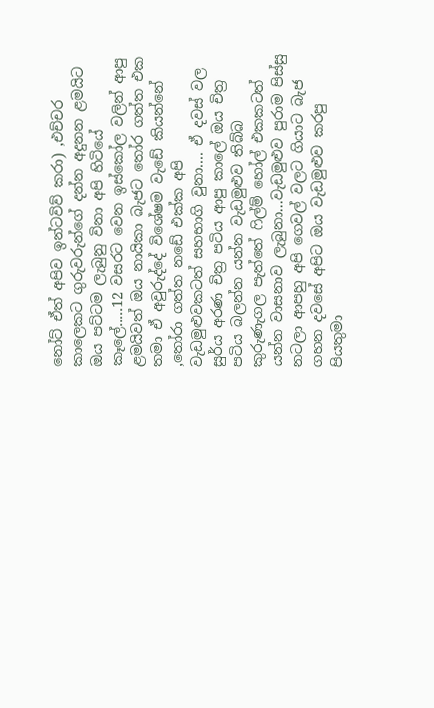නෝට් ඒත් අපිව ඉන්ටවිව් කරා) ,එච්චර කාලෙකට ගුරුවරුන්ගේ දන්න අදුනන ළමයිට ඔය පට්ටම ලැබුනු විනා අපි හිටියේ කෑලේ.....12 වසරට වෙන ඉස්කෝල වලින් ආපු ළමයිවත් ඔය නායිකා බැජට තෝර ගත්ත එක තමා ඒ අවුරුද්දේ විශේෂම වැඩේ කියන්නේ ,තෝරා ගත්ත නඩේ එක්ක අපි  වැඩමුළුවකටත් සහභාගි වුනා.... ඒ දවස් වල සුර්ය අරණ චිත්‍ර පටිය ආපු කාලේ ඔය චිත්‍ර පටිය බලන්න යන්න වැඩමුළුව තිබ්බ කුරුණැගල පැත්තේ ෆිල්ම් හෝල් එකකටත් යන්න වාසනාව ලැබුනා...වැඩමුළුව පුරාම පිස්සු නටලා ආපහු අපි ගෙවල් වලට ගියාට බැජ ගහන දවසේ අපිට ඔය වැඩමුළුව කරපු පියතුමා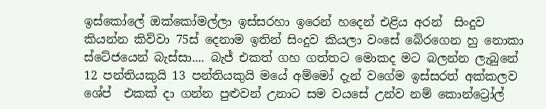ඉස්කෝලේ ඔක්කෝමල්ලා ඉස්සරහා ඉරෙන් හදෙන් එළිය අරන්  සිංදුව කියන්න කිව්වා 75ස් දෙනාම ඉතින් සිංදුව කියලා වංසේ බේරගෙන හු නොකා ස්ටේජයෙන් බැස්සා.... බැජ් එකත් ගහ ගත්තට මොකද මට බලන්න ලැබුනේ 12 පන්තියකුයි 13 පන්තියකුයි මයේ අම්මෝ දැන් වගේම ඉස්සරත් අක්කලව ශේප්  එකක් දා ගන්න පුළුවන් උනාට සම වයසේ උන්ව නම් කොන්ට්‍රෝල්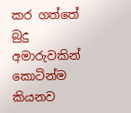කර ගත්තේ බුදු අමාරුවකින් කොටින්ම කියනව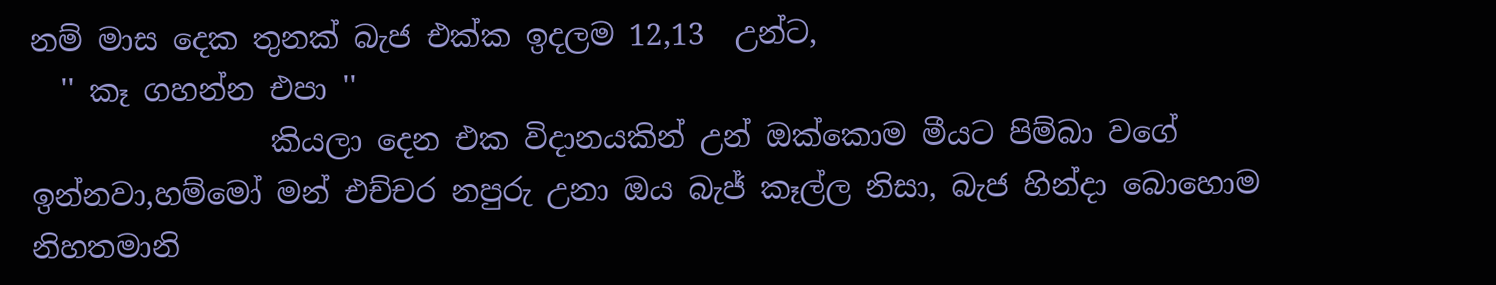නම් මාස දෙක තුනක් බැජ එක්ක ඉදලම 12,13  උන්ට,
  '' කෑ ගහන්න එපා ''
                කියලා දෙන එක විදානයකින් උන් ඔක්කොම මීයට පිම්බා වගේ ඉන්නවා,හම්මෝ මන් එච්චර නපුරු උනා ඔය බැජ් කෑල්ල නිසා, බැජ හින්දා බොහොම නිහතමානි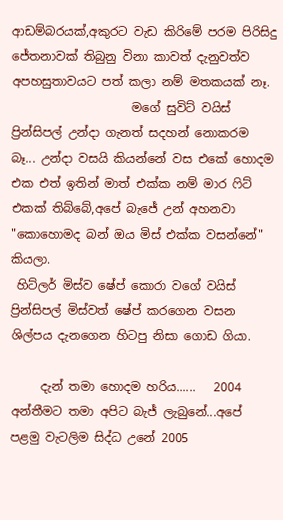ආඩම්බරයක්,අකුරට වැඩ කිරිමේ පරම පිරිසිදු ජේතනාවක් තිබුනු විනා කාවත් දැනුවත්ව අපහසුතාවයට පත් කලා නම් මතකයක් නෑ.
                    මගේ සුවිට් වයිස් ප්‍රින්සිපල් උන්දා ගැනත් සදහන් නොකරම බෑ... උන්දා වසයි කියන්නේ වස එකේ හොදම එක එත් ඉතින් මාත් එක්ක නම් මාර ෆිට් එකක් තිබ්බේ,අපේ බැජේ උන් අහනවා                              "කොහොමද බන් ඔය මිස් එක්ක වසන්නේ" කියලා.
 හිට්ලර් මිස්ව ෂේප් කොරා වගේ වයිස් ප්‍රින්සිපල් මිස්වත් ෂේප් කරගෙන වසන ශිල්පය දැනගෙන හිටපු නිසා ගොඩ ගියා.

     දැන් තමා හොදම හරිය......   2004 අන්තීමට තමා අපිට බැජ් ලැබුනේ...අපේ පළමු වැටලිම සිද්ධ උනේ 2005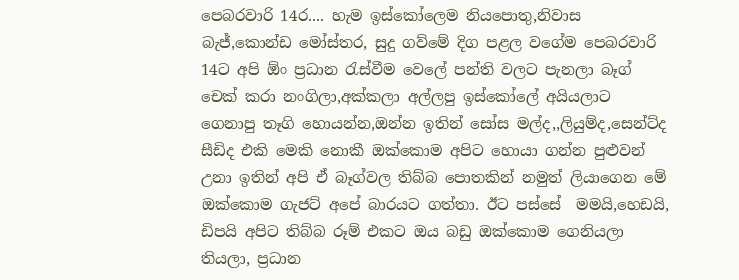පෙබරවාරි 14ර.... හැම ඉස්කෝලෙම නියපොතු,නිවාස බැජ්,කොන්ඩ මෝස්තර, සුදු ගව්මේ දිග පළල වගේම පෙබරවාරි 14ට අපි ඕං ප්‍රධාන රැස්වීම වෙලේ පන්ති වලට පැනලා බෑග් චෙක් කරා නංගිලා,අක්කලා අල්ලපු ඉස්කෝලේ අයියලාට ගෙනාපු තෑගි හොයන්න,ඔන්න ඉතින් සෝස මල්ද,,ලියුම්ද,සෙන්ට්ද සීඩිද එකි මෙකි නොකී ඔක්කොම අපිට හොයා ගන්න පුළුවන් උනා ඉතින් අපි ඒ බෑග්වල තිබ්බ පොතකින් නමුත් ලියාගෙන මේ ඔක්කොම ගැජට් අපේ බාරයට ගත්තා. ඊට පස්සේ  මමයි,හෙඩයි, ඩිපයි අපිට තිබ්බ රූම් එකට ඔය බඩු ඔක්කොම ගෙනියලා තියලා, ප්‍රධාන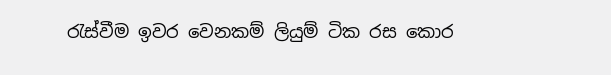රැස්වීම ඉවර වෙනකම් ලියුම් ටික රස කොර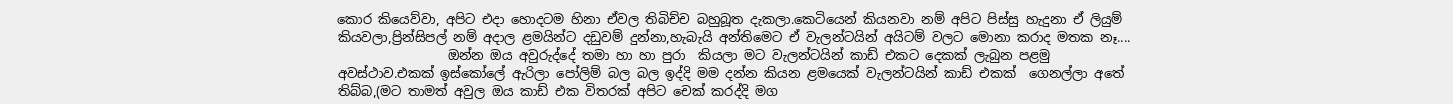කොර කියෙව්වා, අපිට එදා හොදටම හිනා ඒවල තිබිච්ච බහුබූත දැකලා.කෙටියෙන් කියනවා නම් අපිට පිස්සු හැදුනා ඒ ලියුම් කියවලා,ප්‍රින්සිපල් නම් අදාල ළමයින්ට දඩුවම් දුන්නා,හැබැයි අන්තිමෙට ඒ වැලන්ටයින් අයිටම් වලට මොනා කරාද මතක නෑ....
                 ඔන්න ඔය අවුරුද්දේ තමා හා හා පුරා  කියලා මට වැලන්ටයින් කාඩ් එකට දෙකක් ලැබුන පළමු අවස්ථාව.එකක් ඉස්කෝලේ ඇරිලා පෝලිම් බල බල ඉද්දි මම දන්න කියන ළමයෙක් වැලන්ටයින් කාඩ් එකක්  ගෙනල්ලා අතේ තිබ්බ,(මට තාමත් අවුල ඔය කාඩ් එක විතරක් අපිට චෙක් කරද්දි මග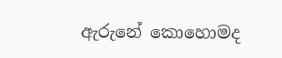ඇරුනේ කොහොමද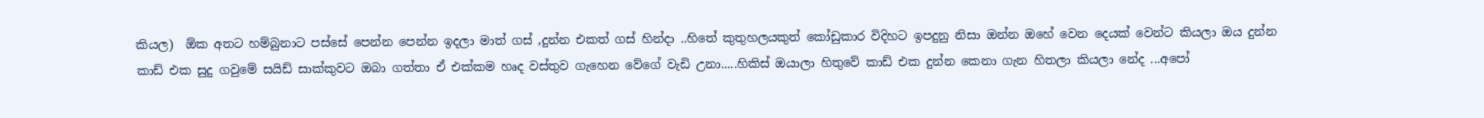කියල)  ඕක අතට හම්බුනාට පස්සේ පෙන්න පෙන්න ඉදලා මාත් ගස් ,දුන්න එකත් ගස් හින්දා ..හිතේ කුතුහලයකුත් කෝඩුකාර විදිහට ඉපදුනු නිසා ඔන්න ඔහේ වෙන දෙයක් වෙන්ට කියලා ඔය දුන්න කාඩ් එක සුදු ගවුමේ සයිඩ් සාක්කුවට ඔබා ගත්තා ඒ එක්කම හෘද වස්තුව ගැහෙන වේගේ වැඩි උනා.....හිකිස් ඔයාලා හිතුවේ කාඩ් එක දුන්න කෙනා ගැන හිතලා කියලා නේද ...අපෝ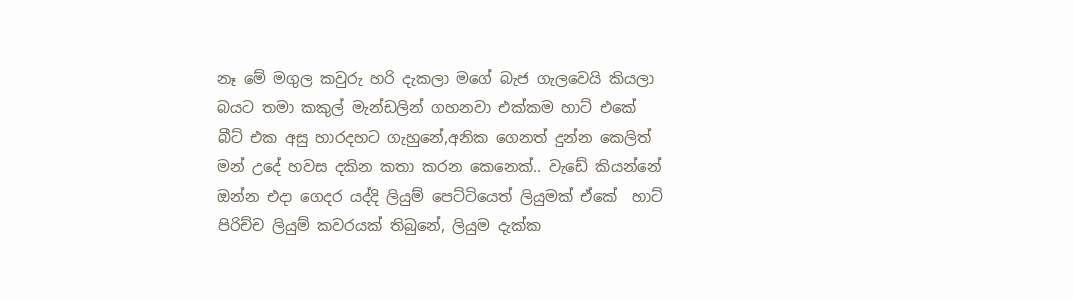නෑ මේ මගුල කවුරු හරි දැකලා මගේ බැජ ගැලවෙයි කියලා බයට තමා කකුල් මැන්ඩලින් ගහනවා එක්කම හාට් එකේ බීට් එක අසු හාරදහට ගැහුනේ,අනික ගෙනත් දුන්න කෙලිත් මන් උදේ හවස දකින කතා කරන කෙනෙක්.. වැඩේ කියන්නේ ඔන්න එදා ගෙදර යද්දි ලියුම් පෙට්ටියෙත් ලියුමක් ඒකේ  හාට් පිරිච්ච ලියුම් කවරයක් තිබුනේ, ලියුම දැක්ක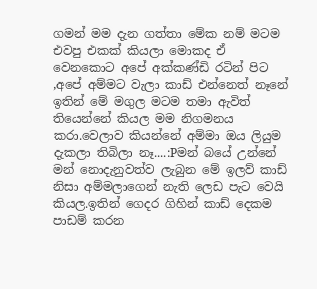ගමන් මම දැන ගත්තා මේක නම් මටම එවපු එකක් කියලා මොකද ඒ වෙනකොට අපේ අක්කණ්ඩි රටින් පිට ,අපේ අම්මට වැලා කාඩ් එන්නෙත් නෑනේ ඉතින් මේ මගුල මටම තමා ඇවිත් තියෙන්නේ කියල මම නිගමනය කරා.වෙලාව කියන්නේ අම්මා ඔය ලියුම දැකලා තිබිලා නෑ....:Pමන් බයේ උන්නේ මන් නොදැනුවත්ව ලැබුන මේ ඉලව් කාඩ් නිසා අම්මලාගෙන් නැති ලෙඩ පැට වෙයි කියල.ඉතින් ගෙදර ගිහින් කාඩ් දෙකම පාඩම් කරන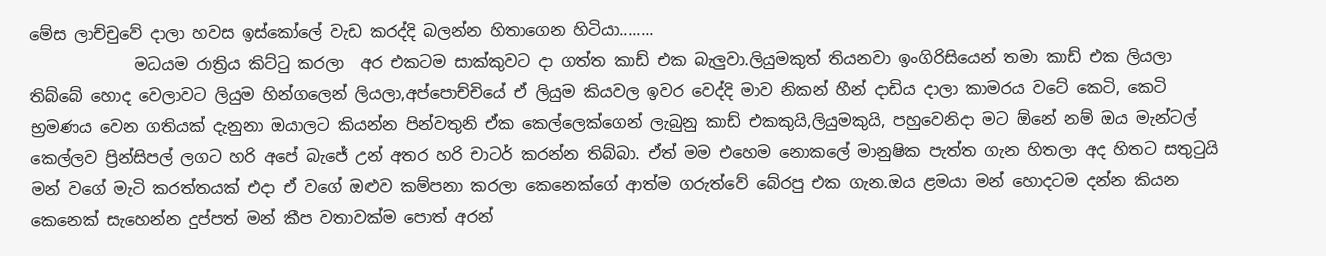මේස ලාච්චුවේ දාලා හවස ඉස්කෝලේ වැඩ කරද්දි බලන්න හිතාගෙන හිටියා........
             මධයම රාත්‍රිය කිට්ටු කරලා  අර එකටම සාක්කුවට දා ගත්ත කාඩ් එක බැලුවා.ලියුමකුත් තියනවා ඉංගිරිසියෙන් තමා කාඩ් එක ලියලා තිබ්බේ හොද වෙලාවට ලියුම හින්ගලෙන් ලියලා,අප්පොච්චියේ ඒ ලියුම කියවල ඉවර වෙද්දි මාව නිකන් හීන් දාඩිය දාලා කාමරය වටේ කෙටි, කෙටි භ්‍රමණය වෙන ගතියක් දැනුනා ඔයාලට කියන්න පින්වතුනි ඒක කෙල්ලෙක්ගෙන් ලැබුනු කාඩ් එකකුයි,ලියුමකුයි, පහුවෙනිදා මට ඕනේ නම් ඔය මැන්ටල් කෙල්ලව ප්‍රින්සිපල් ලගට හරි අපේ බැජේ උන් අතර හරි චාටර් කරන්න තිබ්බා. ඒත් මම එහෙම නොකලේ මානුෂික පැත්ත ගැන හිතලා අද හිතට සතුටුයි මන් වගේ මැටි කරත්තයක් එදා ඒ වගේ ඔළුව කම්පනා කරලා කෙනෙක්ගේ ආත්ම ගරුත්වේ බේරපු එක ගැන.ඔය ළමයා මන් හොදටම දන්න කියන කෙනෙක් සැහෙන්න දුප්පත් මන් කීප වතාවක්ම පොත් අරන්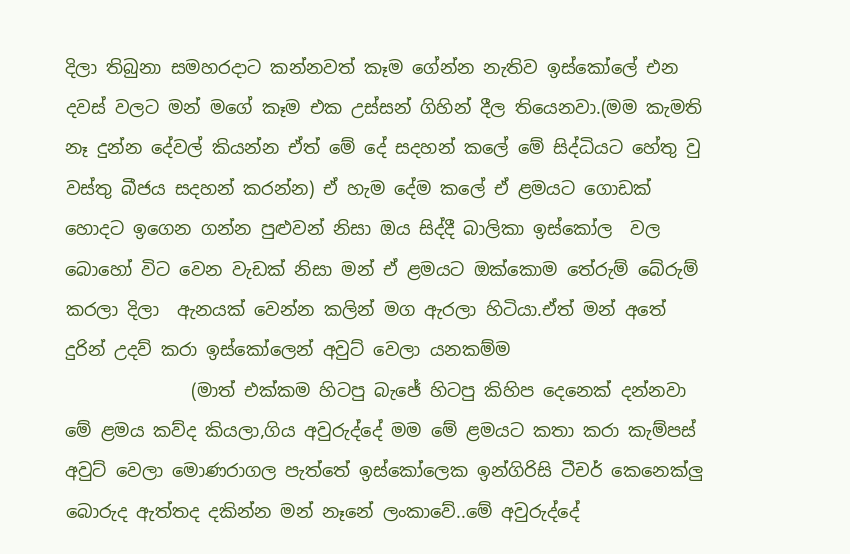දිලා තිබුනා සමහරදාට කන්නවත් කෑම ගේන්න නැතිව ඉස්කෝලේ එන දවස් වලට මන් මගේ කෑම එක උස්සන් ගිහින් දීල තියෙනවා.(මම කැමති නෑ දුන්න දේවල් කියන්න ඒත් මේ දේ සදහන් කලේ මේ සිද්ධියට හේතු වු වස්තු බීජය සදහන් කරන්න) ඒ හැම දේම කලේ ඒ ළමයට ගොඩක් හොදට ඉගෙන ගන්න පුළුවන් නිසා ඔය සිද්දී බාලිකා ඉස්කෝල  වල බොහෝ විට වෙන වැඩක් නිසා මන් ඒ ළමයට ඔක්කොම තේරුම් බේරුම් කරලා දිලා  ඇනයක් වෙන්න කලින් මග ඇරලා හිටියා.ඒත් මන් අතේ දුරින් උදව් කරා ඉස්කෝලෙන් අවුට් වෙලා යනකම්ම
              (මාත් එක්කම හිටපු බැජේ හිටපු කිහිප දෙනෙක් දන්නවා මේ ළමය කව්ද කියලා,ගිය අවුරුද්දේ මම මේ ළමයට කතා කරා කැම්පස් අවුට් වෙලා මොණරාගල පැත්තේ ඉස්කෝලෙක ඉන්ගිරිසි ටීචර් කෙනෙක්ලු බොරුද ඇත්තද දකින්න මන් නෑනේ ලංකාවේ..මේ අවුරුද්දේ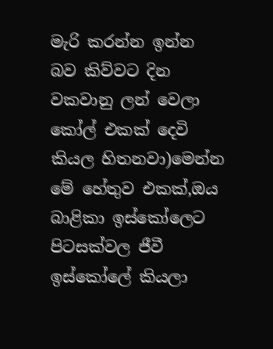මැරි කරන්න ඉන්න බව කිව්වට දින වකවානු ලන් වෙලා කෝල් එකක් දෙවි කියල හිතනවා)මෙන්න මේ හේතුව එකක්,ඔය බාළිකා ඉස්කෝලෙට පිටසක්වල ජීවී ඉස්කෝලේ කියලා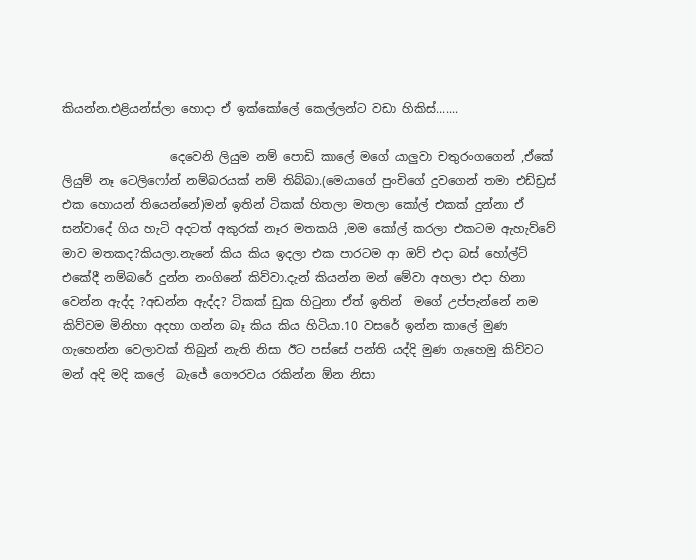කියන්න.එළියන්ස්ලා හොදා ඒ ඉක්කෝලේ කෙල්ලන්ට වඩා හිකිස්.......

                  දෙවෙනි ලියුම නම් පොඩි කාලේ මගේ යාලුවා චතුරංගගෙන් ,ඒකේ ලියුම් නෑ ටෙලිෆෝන් නම්බරයක් නම් තිබ්බා.(මෙයාගේ පුංචිගේ දුවගෙන් තමා එඩ්ඩ්‍රස් එක හොයන් තියෙන්නේ)මන් ඉතින් ටිකක් හිතලා මතලා කෝල් එකක් දුන්නා ඒ සන්වාදේ ගිය හැටි අදටත් අකුරක් නෑර මතකයි ,මම කෝල් කරලා එකටම ඇහැව්වේ මාව මතකද?කියලා.නැනේ කිය කිය ඉදලා එක පාරටම ආ ඔව් එදා බස් හෝල්ට් එකේදී නම්බරේ දුන්න නංගිනේ කිව්වා.දැන් කියන්න මන් මේවා අහලා එදා හිනා වෙන්න ඇද්ද ?අඩන්න ඇද්ද? ටිකක් ඩුක හිටුනා ඒත් ඉතින්  මගේ උප්පැන්නේ නම කිව්වම මිනිහා අදහා ගන්න බෑ කිය කිය හිටියා.10 වසරේ ඉන්න කාලේ මුණ ගැහෙන්න වෙලාවක් තිබුන් නැති නිසා ඊට පස්සේ පන්ති යද්දි මුණ ගැහෙමු කිව්වට මන් අදි මදි කලේ  බැජේ ගෞරවය රකින්න ඕන නිසා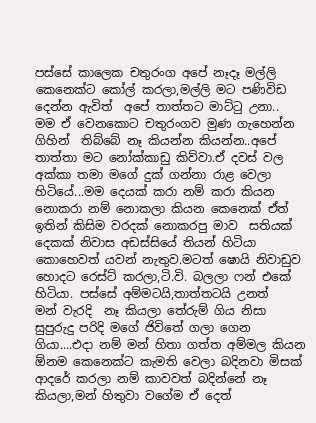පස්සේ කාලෙක චතුරංග අපේ නෑදෑ මල්ලි කෙනෙක්ට කෝල් කරලා,මල්ලි මට පණිවිඩ දෙන්න ඇවිත්  අපේ තාත්තට මාට්ටු උනා..  මම ඒ වෙනකොට චතුරංගව මුණ ගැහෙන්න   ගිහින්  තිබ්බේ නෑ කියන්න කියන්න..අපේ තාත්තා මට නෝක්කාඩු කිව්වා.ඒ දවස් වල අක්කා තමා මගේ දුක් ගන්නා රාළ වෙලා හිටියේ...මම දෙයක් කරා නම් කරා කියන නොකරා නම් නොකලා කියන කෙනෙක් ඒත් ඉතින් කිසිම වරදක් නොකරපු මාව  සතියක් දෙකක් නිවාස අඩස්සියේ තියන් හිටියා කොහෙවත් යවන් නැතුව.මටත් ෂොයි නිවාඩුව හොදට රෙස්ට් කරලා,ටි.වි. බලලා ෆන් එකේ හිටියා. පස්සේ අම්මටයි,තාත්තටයි උනත්   මන් වැරදි  නෑ කියලා තේරුම් ගිය නිසා සුපුරුදු පරිදි මගේ ජිවිතේ ගලා ගෙන ගියා....එදා නම් මන් හිතා ගත්ත අම්මල කියන ඕනම කෙනෙක්ට කැමති වෙලා බදිනවා මිසක් ආදරේ කරලා නම් කාවවත් බදින්නේ නෑ කියලා,මන් හිතුවා වගේම ඒ දෙත්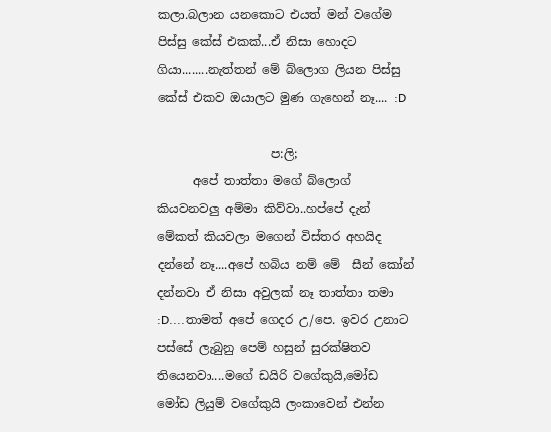කලා.බලාන යනකොට එයත් මන් වගේම පිස්සු කේස් එකක්...ඒ නිසා හොදට ගියා........නැත්තන් මේ බ්ලොග ලියන පිස්සු කේස් එකව ඔයාලට මුණ ගැහෙන් නෑ.... :D

                   ප:ලි;
      අපේ තාත්තා මගේ බ්ලොග් කියවනවලු අම්මා කිව්වා..හප්පේ දැන් මේකත් කියවලා මගෙන් විස්තර අහයිද දන්නේ නෑ....අපේ හබිය නම් මේ  සීන් කෝන් දන්නවා ඒ නිසා අවුලක් නෑ තාත්තා තමා :D....තාමත් අපේ ගෙදර උ/පෙ. ඉවර උනාට පස්සේ ලැබුනු පෙම් හසුන් සුරක්ෂිතව තියෙනවා....මගේ ඩයිරි වගේකුයි,මෝඩ මෝඩ ලියුම් වගේකුයි ලංකාවෙන් එන්න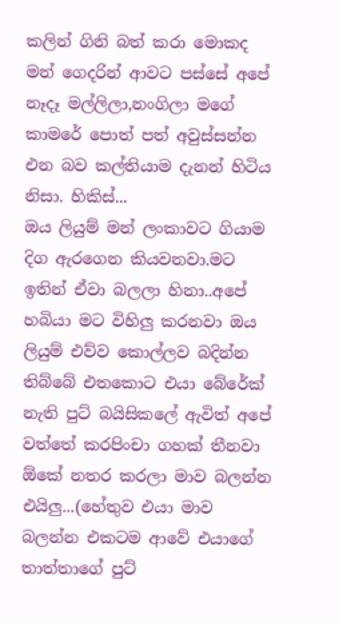කලින් ගිනි බත් කරා මොකද මන් ගෙදරින් ආවට පස්සේ අපේ නෑදෑ මල්ලිලා,නංගිලා මගේ කාමරේ පොත් පත් අවුස්සන්න එන බව කල්තියාම දැනන් හිටිය නිසා. හිකිස්...
ඔය ලියුම් මන් ලංකාවට ගියාම දිග ඇරගෙන කියවනවා.මට ඉතින් ඒවා බලලා හිනා..අපේ හබියා මට විහිලු කරනවා ඔය ලියුම් එව්ව කොල්ලව බදින්න තිබ්බේ එතකොට එයා බේරේක් නැති පුට් බයිසිකලේ ඇවිත් අපේ වත්තේ කරපිංචා ගහක් තීනවා ඕකේ නතර කරලා මාව බලන්න එයිලු...(හේතුව එයා මාව බලන්න එකටම ආවේ එයාගේ තාත්තාගේ පුට්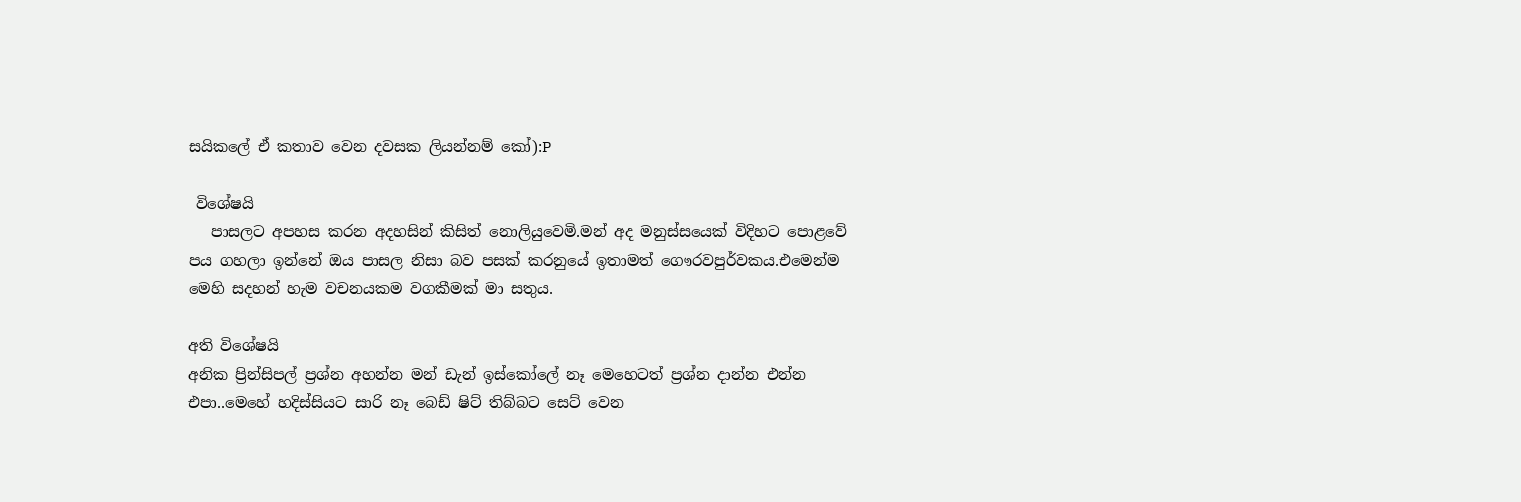සයිකලේ ඒ කතාව වෙන දවසක ලියන්නම් කෝ):P

 විශේෂයි
   පාසලට අපහස කරන අදහසින් කිසිත් නොලියුවෙමි.මන් අද මනුස්සයෙක් විදිහට පොළවේ පය ගහලා ඉන්නේ ඔය පාසල නිසා බව පසක් කරනුයේ ඉතාමත් ගෞරවපුර්වකය.එමෙන්ම මෙහි සදහන් හැම වචනයකම වගකීමක් මා සතුය.

අති විශේෂයි
අනික ප්‍රින්සිපල් ප්‍රශ්න අහන්න මන් ඩැන් ඉස්කෝලේ නෑ මෙහෙටත් ප්‍රශ්න දාන්න එන්න එපා..මෙහේ හදිස්සියට සාරි නෑ බෙඩ් ෂිට් තිබ්බට සෙට් වෙන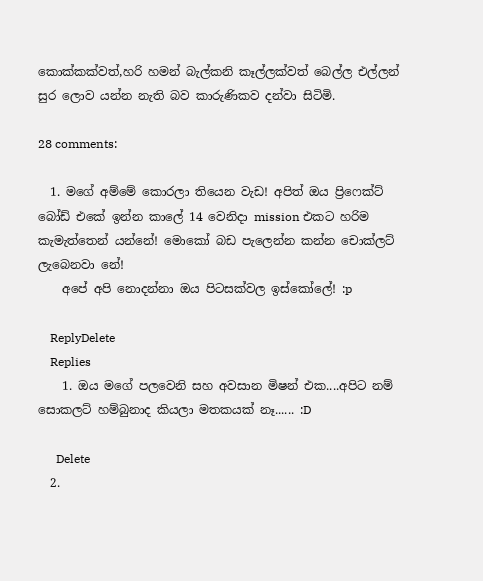කොක්කක්වත්,හරි හමන් බැල්කනි කෑල්ලක්වත් බෙල්ල එල්ලන් සුර ලොව යන්න නැති බව කාරුණිකව දන්වා සිටිමි.

28 comments:

  1. මගේ අම්මේ කොරලා තියෙන වැඩ! අපිත් ඔය ප්‍රිෆෙක්ට් බෝඩ් එකේ ඉන්න කාලේ 14 වෙනිදා mission එකට හරිම කැමැත්තෙන් යන්නේ! මොකෝ බඩ පැලෙන්න කන්න චොක්ලට් ලැබෙනවා නේ!
    අපේ අපි නොදන්නා ඔය පිටසක්වල ඉස්කෝලේ! :p

    ReplyDelete
    Replies
    1. ඔය මගේ පලවෙනි සහ අවසාන මිෂන් එක....අපිට නම් සොකලට් හම්බුනාද කියලා මතකයක් නෑ...... :D

      Delete
  2.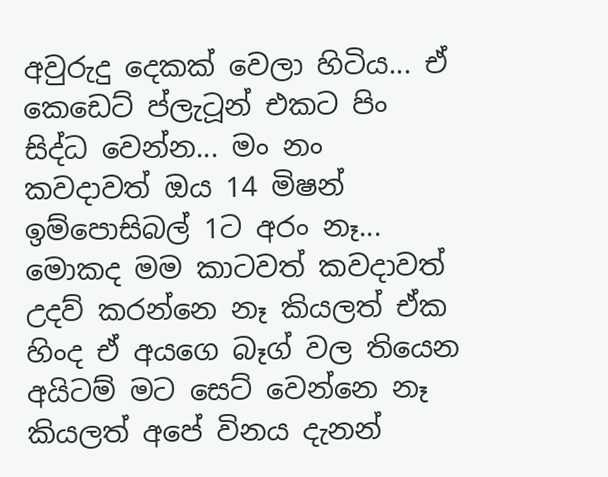අවුරුදු දෙකක් වෙලා හිටිය... ඒ කෙඩෙට් ප්ලැටූන් එකට පිං සිද්ධ වෙන්න... මං නං කවදාවත් ඔය 14 මිෂන් ඉම්පොසිබල් 1ට අරං නෑ... මොකද මම කාටවත් කවදාවත් උදව් කරන්නෙ නෑ කියලත් ඒක හිංද ඒ අයගෙ බෑග් වල තියෙන අයිටම් මට සෙට් වෙන්නෙ නෑ කියලත් අපේ විනය දැනන්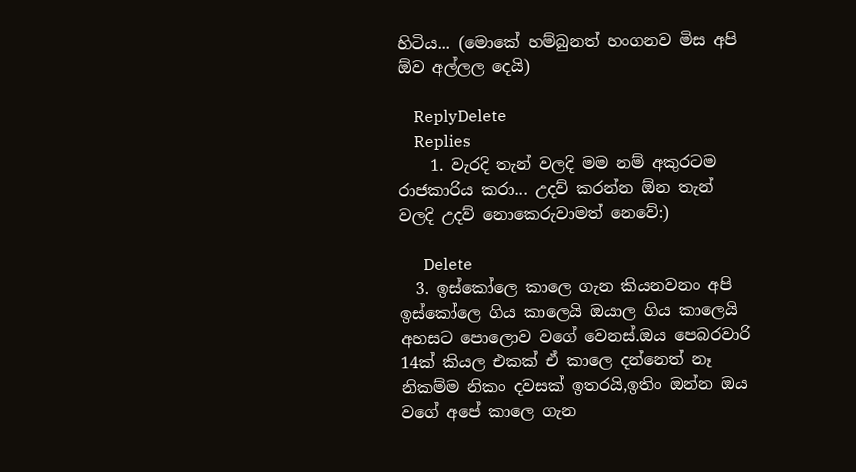හිටිය... (මොකේ හම්බුනත් හංගනව මිස අපි ඕව අල්ලල දෙයි)

    ReplyDelete
    Replies
    1. වැරදි තැන් වලදි මම නම් අකුරටම රාජකාරිය කරා... උදව් කරන්න ඕන තැන් වලදි උදව් නොකෙරුවාමත් නෙවේ:)

      Delete
  3. ඉස්කෝලෙ කාලෙ ගැන කියනවනං අපි ඉස්කෝලෙ ගිය කාලෙයි ඔයාල ගිය කාලෙයි අහසට පොලොව වගේ වෙනස්.ඔය පෙබරවාරි 14ක් කියල එකක් ඒ කාලෙ දන්නෙත් නෑ නිකම්ම නිකං දවසක් ඉතරයි,ඉතිං ඔන්න ඔය වගේ අපේ කාලෙ ගැන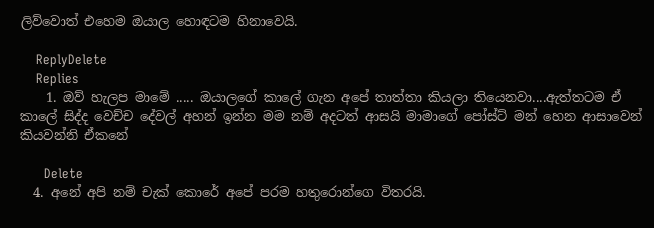ලිව්වොත් එහෙම ඔයාල හොඳටම හිනාවෙයි.

    ReplyDelete
    Replies
    1. ඔව් හැලප මාමේ ..... ඔයාලගේ කාලේ ගැන අපේ තාත්තා කියලා තියෙනවා....ඇත්තටම ඒ කාලේ සිද්ද වෙච්ච දේවල් අහන් ඉන්න මම නම් අදටත් ආසයි මාමාගේ පෝස්ට් මන් හෙන ආසාවෙන් කියවන්නි ඒකනේ

      Delete
  4. අනේ අපි නම් චැක් කොරේ අපේ පරම හතුරොන්ගෙ විතරයි.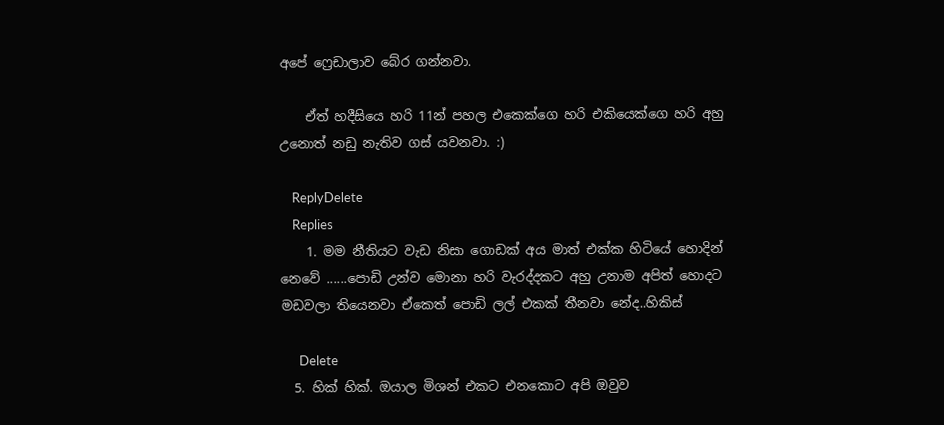අපේ ෆ්‍රෙඩාලාව බේර ගන්නවා.

    ඒත් හදීසියෙ හරි 11න් පහල එකෙක්ගෙ හරි එකියෙක්ගෙ හරි අහු උනොත් නඩු නැතිව ගස් යවනවා. :)

    ReplyDelete
    Replies
    1. මම නීතියට වැඩ නිසා ගොඩක් අය මාත් එක්ක හිටියේ හොදින් නෙවේ ......පොඩි උන්ව මොනා හරි වැරද්දකට අහු උනාම අපිත් හොදට මඩවලා තියෙනවා ඒකෙත් පොඩි ලල් එකක් තීනවා නේද..හිකිස්

      Delete
  5. හික් හික්. ඔයාල මිශන් එකට එනකොට අපි ඔවුව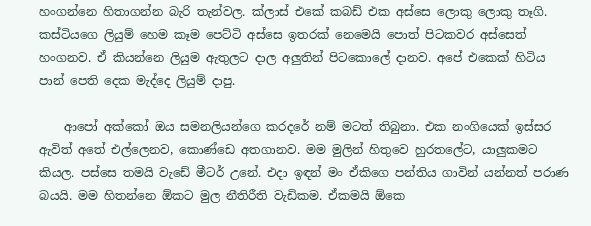හංගන්නෙ හිතාගන්න බැරි තැන්වල. ක්ලාස් එකේ කබඩ් එක අස්සෙ ලොකු ලොකු තෑගි. කස්ටියගෙ ලියුම් හෙම කෑම පෙට්ටි අස්සෙ ඉතරක් නෙමෙයි පොත් පිටකවර අස්සෙත් හංගනව. ඒ කියන්නෙ ලියුම ඇතුලට දාල අලුතින් පිටකොලේ දානව. අපේ එකෙක් හිටිය පාන් පෙති දෙක මැද්දෙ ලියුම් දාපු.

    ආපෝ අක්කෝ ඔය සමනලියන්ගෙ කරදරේ නම් මටත් තිබුනා. එක නංගියෙක් ඉස්සර ඇවිත් අතේ එල්ලෙනව, කොණ්ඩෙ අතගානව. මම මුලින් හිතුවෙ හුරතලේට, යාලුකමට කියල. පස්සෙ තමයි වැඩේ මීටර් උනේ. එදා ඉඳන් මං ඒකිගෙ පන්තිය ගාවින් යන්නත් පරාණ බයයි. මම හිතන්නෙ ඕකට මුල නීතිරීති වැඩිකම. ඒකමයි ඕකෙ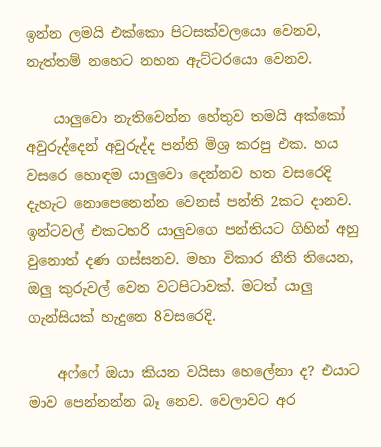ඉන්න ලමයි එක්කො පිටසක්වලයො වෙනව, නැත්තම් නහෙට නහන ඇට්ටරයො වෙනව.

    යාලුවො නැතිවෙන්න හේතුව තමයි අක්කෝ අවුරුද්දෙන් අවුරුද්ද පන්ති මිශ්‍ර කරපු එක. හය වසරෙ හොඳම යාලුවො දෙන්නව හත වසරෙදි දැහැට නොපෙනෙන්න වෙනස් පන්ති 2කට දානව. ඉන්ටවල් එකටහරි යාලුවගෙ පන්තියට ගිහින් අහු වුනොත් දණ ගස්සනව. මහා විකාර නීති තියෙන, ඔලු කුරුවල් වෙන වටපිටාවක්. මටත් යාලු ගැන්සියක් හැදුනෙ 8වසරෙදි.

    අෆ්ෆේ ඔයා කියන වයිසා හෙලේනා ද? එයාට මාව පෙන්නන්න බෑ නෙව. වෙලාවට අර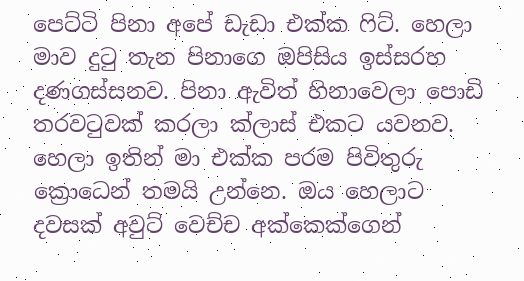පෙට්ටි පිනා අපේ ඩැඩා එක්ක ෆිට්. හෙලා මාව දුටු තැන පිනාගෙ ඔපිසිය ඉස්සරහ දණගස්සනව. පිනා ඇවිත් හිනාවෙලා පොඩි තරවටුවක් කරලා ක්ලාස් එකට යවනව. හෙලා ඉතින් මා එක්ක පරම පිවිතුරු ක්‍රොධෙන් තමයි උන්නෙ. ඔය හෙලාට දවසක් අවුට් වෙච්ච අක්කෙක්ගෙන්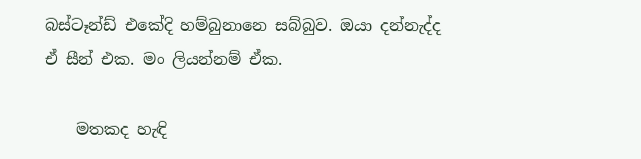බස්ටෑන්ඩ් එකේදි හම්බුනානෙ සබ්බුව. ඔයා දන්නැද්ද ඒ සීන් එක. මං ලියන්නම් ඒක.

    මතකද හැඳි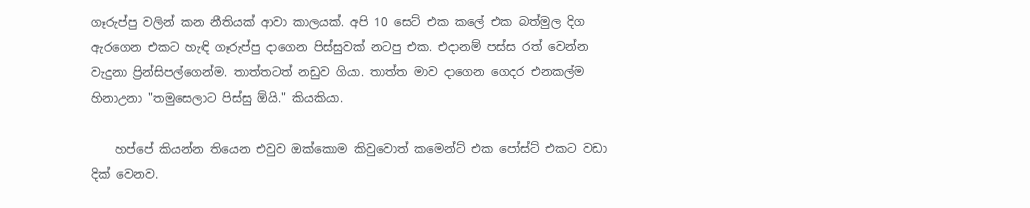ගෑරුප්පු වලින් කන නීතියක් ආවා කාලයක්. අපි 10 සෙට් එක කලේ එක බත්මුල දිග ඇරගෙන එකට හැඳි ගෑරුප්පු දාගෙන පිස්සුවක් නටපු එක. එදානම් පස්ස රත් වෙන්න වැදුනා ප්‍රින්සිපල්ගෙන්ම. තාත්තටත් නඩුව ගියා. තාත්ත මාව දාගෙන ගෙදර එනකල්ම හිනාඋනා "තමුසෙලාට පිස්සු ඕයි." කියකියා.

    හප්පේ කියන්න තියෙන එවුව ඔක්කොම කිවුවොත් කමෙන්ට් එක පෝස්ට් එකට වඩා දික් වෙනව.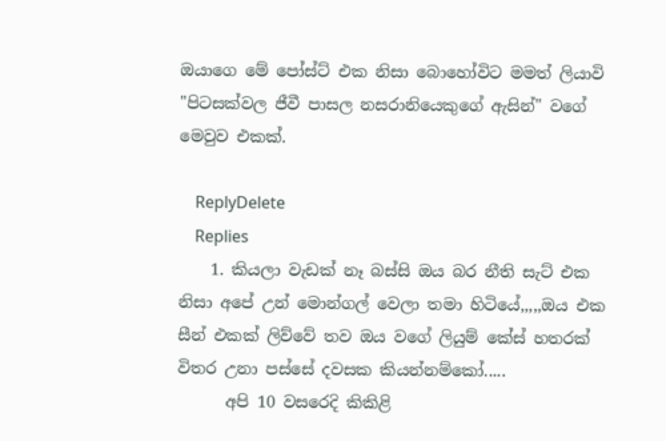ඔයාගෙ මේ පෝස්ට් එක නිසා බොහෝවිට මමත් ලියාවි "පිටසක්වල ජීවී පාසල නසරානියෙකුගේ ඇසින්" වගේ මෙවුව එකක්.

    ReplyDelete
    Replies
    1. කියලා වැඩක් නෑ බස්සි ඔය බර නීති සැට් එක නිසා අපේ උන් මොන්ගල් වෙලා තමා හිටියේ,,,,,ඔය එක සීන් එකක් ලිව්වේ තව ඔය වගේ ලියුම් කේස් හතරක් විතර උනා පස්සේ දවසක කියන්නම්කෝ.....
      අපි 10 වසරෙදි කිකිළි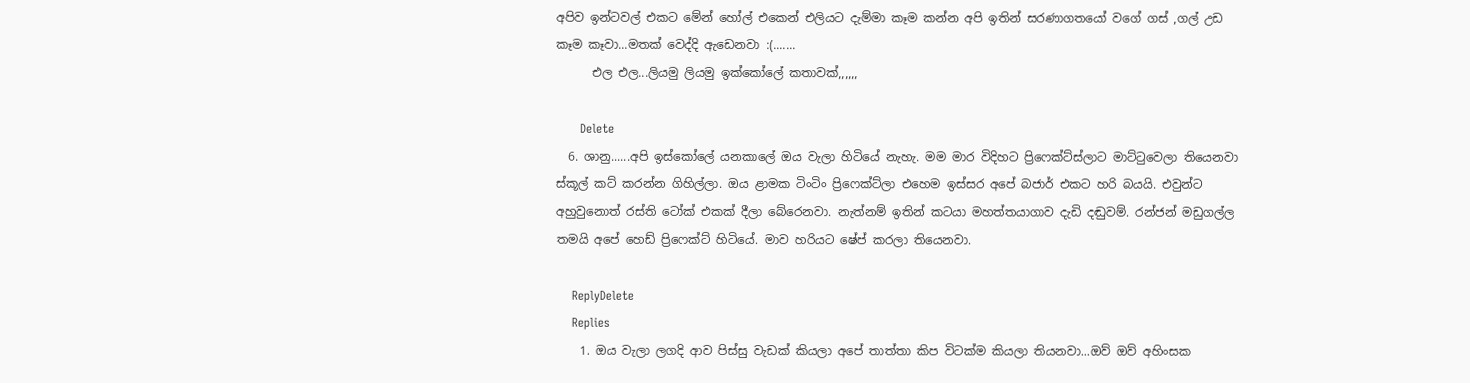අපිව ඉන්ටවල් එකට මේන් හෝල් එකෙන් එලියට දැම්මා කෑම කන්න අපි ඉතින් සරණාගතයෝ වගේ ගස් ,ගල් උඩ කෑම කෑවා...මතක් වෙද්දි ඇඩෙනවා :(.......
      එල එල...ලියමු ලියමු ඉක්කෝලේ කතාවක්,,,,,,

      Delete
  6. ශානු......අපි ඉස්කෝලේ යනකාලේ ඔය වැලා හිටියේ නැහැ. මම මාර විදිහට ප්‍රිෆෙක්ට්ස්ලාට මාට්ටුවෙලා තියෙනවා ස්කූල් කට් කරන්න ගිහිල්ලා. ඔය ළාමක ටිංටිං ප්‍රිෆෙක්ට්ලා එහෙම ඉස්සර අපේ බජාර් එකට හරි බයයි. එවුන්ට අහුවුනොත් රස්ති ටෝක් එකක් දීලා බේරෙනවා. නැත්නම් ඉතින් කටයා මහත්තයාගාව දැඩි දඬුවම්. රන්ජන් මඩුගල්ල තමයි අපේ හෙඩ් ප්‍රිෆෙක්ට් හිටියේ. මාව හරියට ෂේප් කරලා තියෙනවා.

    ReplyDelete
    Replies
    1. ඔය වැලා ලගදි ආව පිස්සු වැඩක් කියලා අපේ තාත්තා කිප විටක්ම කියලා තියනවා...ඔව් ඔව් අහිංසක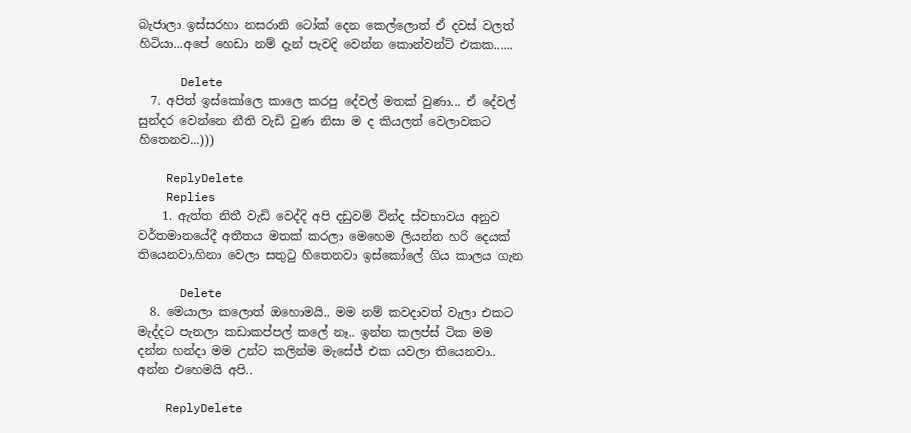බැජාලා ඉස්සරහා නසරානි ටෝක් දෙන කෙල්ලොත් ඒ දවස් වලත් හිටියා...අපේ හෙඩා නම් දැන් පැවදි වෙන්න කොන්වන්ට් එකක......

      Delete
  7. අපිත් ඉස්කෝලෙ කාලෙ කරපු දේවල් මතක් වුණා... ඒ දේවල් සුන්දර වෙන්නෙ නීති වැඩි වුණ නිසා ම ද කියලත් වෙලාවකට හිතෙනව...)))

    ReplyDelete
    Replies
    1. ඇත්ත නිතී වැඩි වෙද්දි අපි දඩුවම් වින්ද ස්වභාවය අනුව වර්තමානයේදී අතීතය මතක් කරලා මෙහෙම ලියන්න හරි දෙයක් තියෙනවා,හිනා වෙලා සතුටු හිතෙනවා ඉස්කෝලේ ගිය කාලය ගැන

      Delete
  8. මෙයාලා කලොත් ඔහොමයි.. මම නම් කවදාවත් වැලා එකට මැද්දට පැනලා කඩාකප්පල් කලේ නෑ.. ඉන්න කලප්ස් ටික මම දන්න හන්දා මම උන්ට කලින්ම මැසේජ් එක යවලා තියෙනවා.. අන්න එහෙමයි අපි..

    ReplyDelete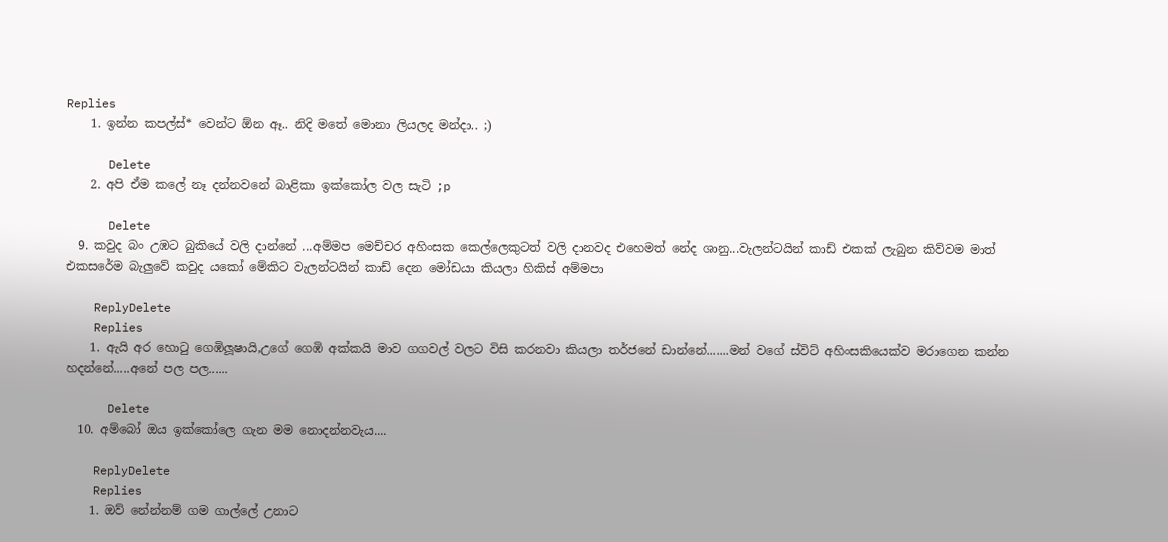Replies
    1. ඉන්න කපල්ස්* වෙන්ට ඕන ඈ.. නිදි මතේ මොනා ලියලද මන්දා.. ;)

      Delete
    2. අපි ඒම කලේ නෑ දන්නවනේ බාළිකා ඉක්කෝල වල සැටි ;p

      Delete
  9. කවුද බං උඹට බුකියේ වලි දාන්නේ ...අම්මප මෙච්චර අහිංසක කෙල්ලෙකුටත් වලි දානවද එහෙමත් නේද ශානු...වැලන්ටයින් කාඩ් එකක් ලැබුන කිව්වම මාත් එකසරේම බැලුවේ කවුද යකෝ මේකිට වැලන්ටයින් කාඩ් දෙන මෝඩයා කියලා හිකිස් අම්මපා

    ReplyDelete
    Replies
    1. ඇයි අර හොටු ගෙඹිලූෂායි,උගේ ගෙඹි අක්කයි මාව ගගවල් වලට විසි කරනවා කියලා තර්ජනේ ඩාන්නේ.......මන් වගේ ස්විට් අහිංසකියෙක්ව මරාගෙන කන්න හදන්නේ.....අනේ පල පල......

      Delete
  10. අම්බෝ ඔය ඉක්කෝලෙ ගැන මම නොදන්නවැය....

    ReplyDelete
    Replies
    1. ඔව් නේන්නම් ගම ගාල්ලේ උනාට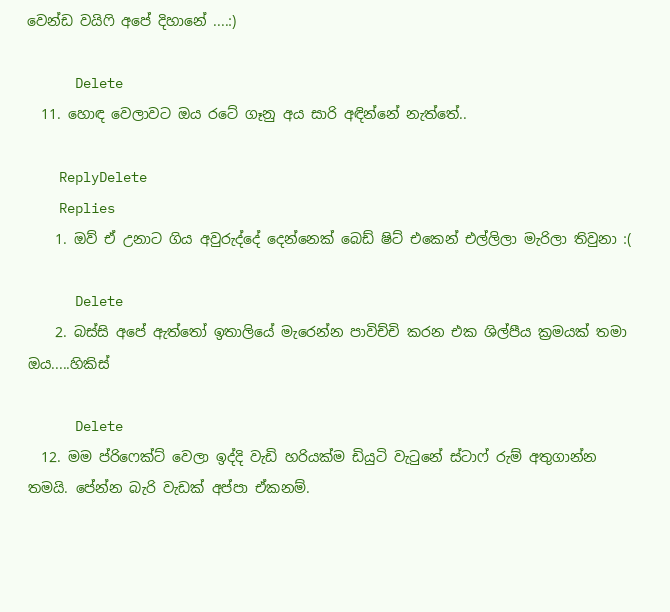වෙන්ඩ වයිෆි අපේ දිහානේ ....:)

      Delete
  11. හොඳ වෙලාවට ඔය රටේ ගෑනු අය සාරි අඳින්නේ නැත්තේ..

    ReplyDelete
    Replies
    1. ඔව් ඒ උනාට ගිය අවුරුද්දේ දෙන්නෙක් බෙඩ් ෂිට් එකෙන් එල්ලිලා මැරිලා තිවුනා :(

      Delete
    2. බස්සි අපේ ඇත්තෝ ඉතාලියේ මැරෙන්න පාවිච්චි කරන එක ශිල්පීය ක්‍රමයක් තමා ඔය.....හිකිස්

      Delete
  12. මම ප්රිෆෙක්ට් වෙලා ඉද්දි වැඩි හරියක්ම ඩියුටි වැටුනේ ස්ටාෆ් රුම් අතුගාන්න තමයි. පේන්න බැරි වැඩක් අප්පා ඒකනම්.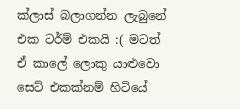ක්ලාස් බලාගන්න ලැබුනේ එක ටර්ම් එකයි :( මටත් ඒ කාලේ ලොකු යාළුවො සෙට් එකක්නම් හිටියේ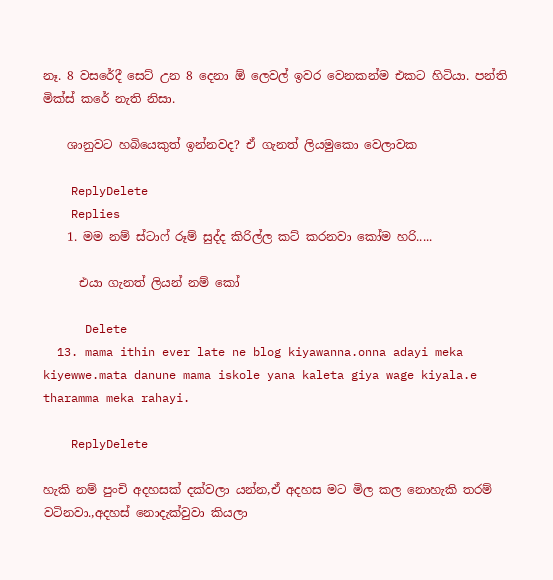නෑ. 8 වසරේදී සෙට් උන 8 දෙනා ඕ ලෙවල් ඉවර වෙනකන්ම එකට හිටියා. පන්ති මික්ස් කරේ නැති නිසා.

    ශානුවට හබියෙකුත් ඉන්නවද? ඒ ගැනත් ලියමුකො වෙලාවක

    ReplyDelete
    Replies
    1. මම නම් ස්ටාෆ් රූම් සුද්ද කිරිල්ල කට් කරනවා කෝම හරි.....

      එයා ගැනත් ලියන් නම් කෝ

      Delete
  13. mama ithin ever late ne blog kiyawanna.onna adayi meka kiyewwe.mata danune mama iskole yana kaleta giya wage kiyala.e tharamma meka rahayi.

    ReplyDelete

හැකි නම් පුංචි අදහසක් දක්වලා යන්න,ඒ අදහස මට මිල කල නොහැකි තරම් වටිනවා.,අදහස් නොදැක්වුවා කියලා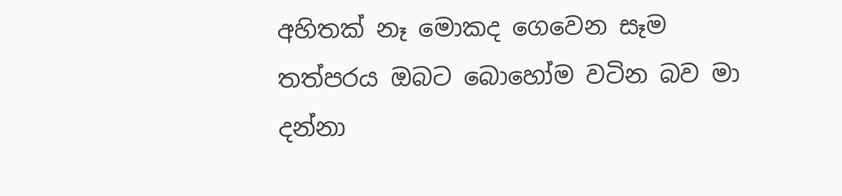අහිතක් නෑ මොකද ගෙවෙන සෑම තත්පරය ඔබට බොහෝම වටින බව මා දන්නා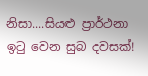නිසා....සියළු ප්‍රාර්ථනා ඉටු වෙන සුබ දවසක්!